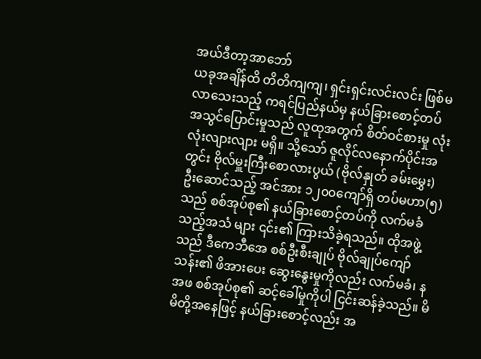အယ်ဒီတာ့အာဘော်
ယခုအချိန်ထိ တိတိကျကျ၊ ရှင်းရှင်းလင်းလင်း ဖြစ်မလာသေးသည့် ကရင်ပြည်နယ်မှ နယ်ခြားစောင့်တပ် အသွင်ပြောင်းမှုသည် လူထုအတွက် စိတ်ဝင်စားမှု လုံးလုံးလျားလျား မရှိ။ သို့သော် ဇူလိုင်လနောက်ပိုင်းအတွင်း ဗိုလ်မှူးကြီးစောလားပွယ် (ဗိုလ်နှုတ် ခမ်းမွှေး) ဦးဆောင်သည့် အင်အား ၁၂၀၀ကျော်ရှိ တပ်မဟာ(၅)သည် စစ်အုပ်စု၏ နယ်ခြားစောင့်တပ်ကို လက်မခံသည့်အသံ များ ၎င်း၏ ကြားသိခဲ့ရသည်။ ထိုအဖွဲ့သည် ဒီကေဘီအေ စစ်ဦးစီးချုပ် ဗိုလ်ချုပ်ကျော်သန်း၏ ဖိအားပေး ဆွေးနွေးမှုကိုလည်း လက်မခံ၊ နအဖ စစ်အုပ်စု၏ ဆင့်ခေါ်မှုကိုပါ ငြင်းဆန်ခဲ့သည်။ မိမိတို့အနေဖြင့် နယ်ခြားစောင့်လည်း အ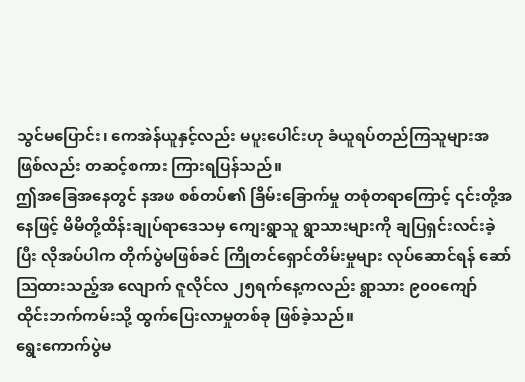သွင်မပြောင်း၊ ကေအဲန်ယူနှင့်လည်း မပူးပေါင်းဟု ခံယူရပ်တည်ကြသူများအဖြစ်လည်း တဆင့်စကား ကြားရပြန်သည်။
ဤအခြေအနေတွင် နအဖ စစ်တပ်၏ ခြိမ်းခြောက်မှု တစုံတရာကြောင့် ၎င်းတို့အနေဖြင့် မိမိတို့ထိန်းချုပ်ရာဒေသမှ ကျေးရွာသူ ရွာသားများကို ချပြရှင်းလင်းခဲ့ပြီး လိုအပ်ပါက တိုက်ပွဲမဖြစ်ခင် ကြိုတင်ရှောင်တိမ်းမှုများ လုပ်ဆောင်ရန် ဆော်ဩထားသည့်အ လျောက် ဇူလိုင်လ ၂၅ရက်နေ့ကလည်း ရွာသား ၉၀၀ကျော် ထိုင်းဘက်ကမ်းသို့ ထွက်ပြေးလာမှုတစ်ခု ဖြစ်ခဲ့သည်။
ရွေးကောက်ပွဲမ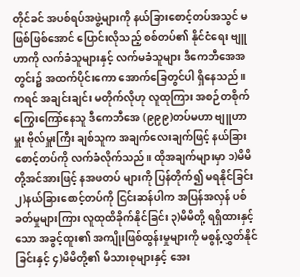တိုင်ခင် အပစ်ရပ်အဖွဲ့များကို နယ်ခြားစောင့်တပ်အသွင် မဖြစ်ဖြစ်အောင် ပြောင်းလိုသည့် စစ်တပ်၏ နိုင်ငံရေး ဗျူဟာကို လက်ခံသူများနှင့် လက်မခံသူများ ဒီကေဘီအေအတွင်း၌ အထက်ပိုင်းကော အောက်ခြေတွင်ပါ ရှိနေသည်။ ကရင် အချင်းချင်း မတိုက်လိုဟု လူထုကြား အစဉ်တစိုက် ကြွေးကြော်နေသူ ဒီကေဘီအေ (၉၉၉)တပ်မဟာ ဗျူဟာမှူး ဗိုလ်မှူးကြီး ချစ်သူက အချက်လေးချက်ဖြင့် နယ်ခြားစောင့်တပ်ကို လက်ခံလိုက်သည်။ ထိုအချက်များမှာ ၁)မိမိတို့အင်အားဖြင့် နအဖတပ် များကို ပြန်တိုက်၍ မရနိုင်ခြင်း ၂)နယ်ခြားစောင့်တပ်ကို ငြင်းဆန်ပါက အပြန်အလှန် ပစ်ခတ်မှုများကြား လူထုထိခိုက်နိုင်ခြင်း ၃)မိမိတို့ ရရှိထားနှင့်သော အခွင့်ထူး၏ အကျိုးဖြစ်ထွန်းမှုများကို မစွန့်လွှတ်နိုင်ခြင်းနှင့် ၄)မိမိတို့၏ မိသားစုများနှင့် အေး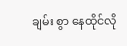ချမ်း စွာ နေထိုင်လို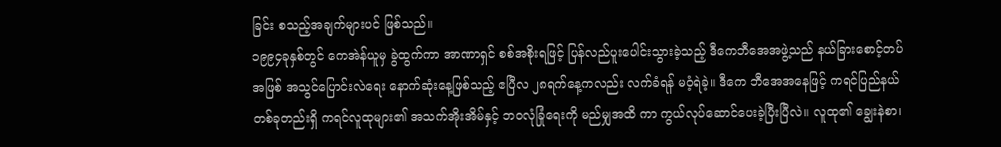ခြင်း စသည့်အချက်များပင် ဖြစ်သည်။
၁၉၉၄ခုနှစ်တွင် ကေအဲန်ယူမှ ခွဲထွက်ကာ အာဏာရှင် စစ်အစိုးရဖြင့် ပြန်လည်ပူးပေါင်းသွားခဲ့သည့် ဒီကေဘီအေအဖွဲ့သည် နယ်ခြားစောင့်တပ်အဖြစ် အသွင်ပြောင်းလဲရေး နောက်ဆုံးနေ့ဖြစ်သည့် ဧပြီလ ၂၈ရက်နေ့ကလည်း လက်ခံရန် မဝံ့ရဲခဲ့။ ဒီကေ ဘီအေအနေဖြင့် ကရင်ပြည်နယ်တစ်ခုတည်းရှိ ကရင်လူထုများ၏ အသက်အိုးအိမ်နှင့် ဘဝလုံခြုံရေးကို မည်မျှအထိ ကာ ကွယ်လုပ်ဆောင်ပေးခဲ့ပြီးပြီလဲ။ လူထု၏ ချွေးနဲစာ၊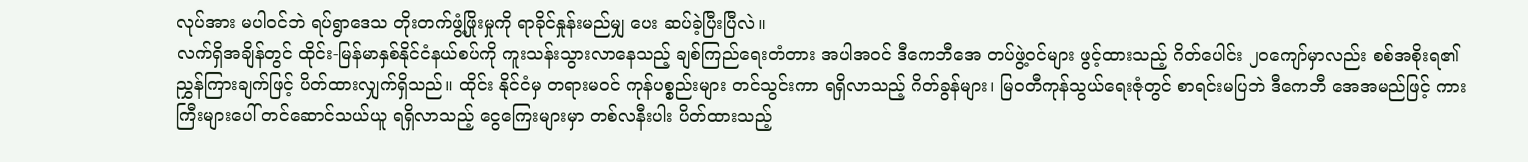လုပ်အား မပါဝင်ဘဲ ရပ်ရွာဒေသ တိုးတက်ဖွံ့ဖြိုးမှုကို ရာခိုင်နှုန်းမည်မျှ ပေး ဆပ်ခဲ့ပြီးပြီလဲ။
လက်ရှိအချိန်တွင် ထိုင်း-မြန်မာနှစ်နိုင်ငံနယ်စပ်ကို ကူးသန်းသွားလာနေသည့် ချစ်ကြည်ရေးတံတား အပါအဝင် ဒီကေဘီအေ တပ်ဖွဲ့ဝင်များ ဖွင့်ထားသည့် ဂိတ်ပေါင်း ၂၀ကျော်မှာလည်း စစ်အစိုးရ၏ ညွှန်ကြားချက်ဖြင့် ပိတ်ထားလျှက်ရှိသည်။ ထိုင်း နိုင်ငံမှ တရားမဝင် ကုန်ပစ္စည်းများ တင်သွင်းကာ ရရှိလာသည့် ဂိတ်ခွန်များ၊ မြဝတီကုန်သွယ်ရေးဇုံတွင် စာရင်းမပြဘဲ ဒီကေဘီ အေအမည်ဖြင့် ကားကြီးများပေါ် တင်ဆောင်သယ်ယူ ရရှိလာသည့် ငွေကြေးများမှာ တစ်လနီးပါး ပိတ်ထားသည့်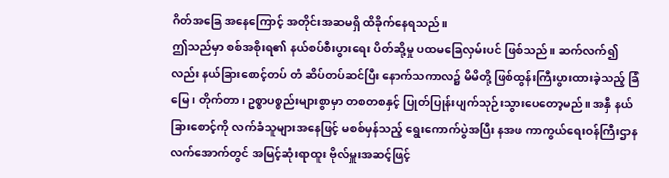ဂိတ်အခြေ အနေကြောင့် အတိုင်းအဆမရှိ ထိခိုက်နေရသည်။
ဤသည်မှာ စစ်အစိုးရ၏ နယ်စပ်စီးပွားရေး ပိတ်ဆို့မှု ပထမခြေလှမ်းပင် ဖြစ်သည်။ ဆက်လက်၍လည်း နယ်ခြားစောင့်တပ် တံ ဆိပ်တပ်ဆင်ပြီး နောက်သကာလ၌ မိမိတို့ ဖြစ်ထွန်းကြီးပွားထားခဲ့သည့် ခြံမြေ၊ တိုက်တာ၊ ဥစ္စာပစ္စည်းများစွာမှာ တစတစနှင့် ပြုတ်ပြုန်းပျက်သုဉ်းသွားပေတော့မည်။ အနှီ နယ်ခြားစောင့်ကို လက်ခံသူများအနေဖြင့် မစစ်မှန်သည့် ရွေးကောက်ပွဲအပြီး နအဖ ကာကွယ်ရေးဝန်ကြီးဌာန လက်အောက်တွင် အမြင့်ဆုံးရာထူး ဗိုလ်မှူးအဆင့်ဖြင့်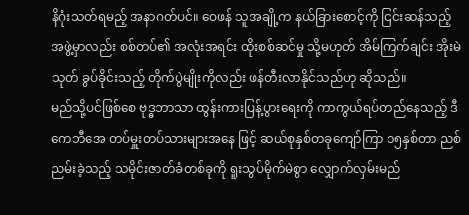နိဂုံးသတ်ရမည့် အနာဂတ်ပင်။ ဝေဖန် သူအချို့က နယ်ခြားစောင့်ကို ငြင်းဆန်သည့်အဖွဲ့မှာလည်း စစ်တပ်၏ အလုံးအရင်း ထိုးစစ်ဆင်မှု သို့မဟုတ် အိမ်ကြက်ချင်း အိုးမဲသုတ် ခွပ်ခိုင်းသည့် တိုက်ပွဲမျိုးကိုလည်း ဖန်တီးလာနိုင်သည်ဟု ဆိုသည်။
မည်သို့ပင်ဖြစ်စေ ဗုဒ္ဓဘာသာ ထွန်းကားပြန့်ပွားရေးကို ကာကွယ်ရပ်တည်နေသည့် ဒီကေဘီအေ တပ်မှူးတပ်သားများအနေ ဖြင့် ဆယ်စုနှစ်တခုကျော်ကြာ ၁၅နှစ်တာ ညစ်ညမ်းခဲ့သည့် သမိုင်းဇာတ်ခံတစ်ခုကို ရူးသွပ်မိုက်မဲစွာ လျှောက်လှမ်းမည်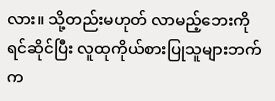လား။ သို့တည်းမဟုတ် လာမည့်ဘေးကို ရင်ဆိုင်ပြီး လူထုကိုယ်စားပြုသူများဘက်က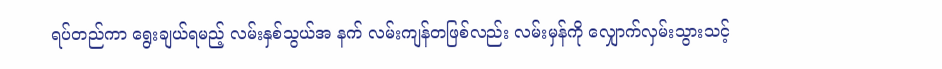ရပ်တည်ကာ ရွေးချယ်ရမည့် လမ်းနှစ်သွယ်အ နက် လမ်းကျန်တဖြစ်လည်း လမ်းမှန်ကို လျှောက်လှမ်းသွားသင့်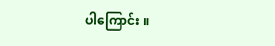ပါကြောင်း ။